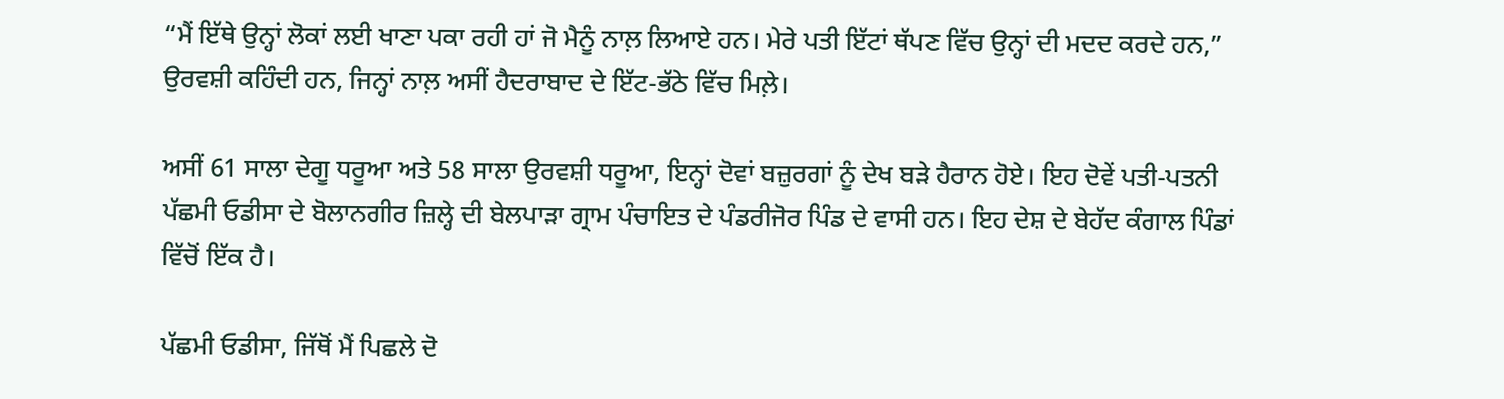“ਮੈਂ ਇੱਥੇ ਉਨ੍ਹਾਂ ਲੋਕਾਂ ਲਈ ਖਾਣਾ ਪਕਾ ਰਹੀ ਹਾਂ ਜੋ ਮੈਨੂੰ ਨਾਲ਼ ਲਿਆਏ ਹਨ। ਮੇਰੇ ਪਤੀ ਇੱਟਾਂ ਥੱਪਣ ਵਿੱਚ ਉਨ੍ਹਾਂ ਦੀ ਮਦਦ ਕਰਦੇ ਹਨ,” ਉਰਵਸ਼ੀ ਕਹਿੰਦੀ ਹਨ, ਜਿਨ੍ਹਾਂ ਨਾਲ਼ ਅਸੀਂ ਹੈਦਰਾਬਾਦ ਦੇ ਇੱਟ-ਭੱਠੇ ਵਿੱਚ ਮਿਲ਼ੇ।

ਅਸੀਂ 61 ਸਾਲਾ ਦੇਗੂ ਧਰੂਆ ਅਤੇ 58 ਸਾਲਾ ਉਰਵਸ਼ੀ ਧਰੂਆ, ਇਨ੍ਹਾਂ ਦੋਵਾਂ ਬਜ਼ੁਰਗਾਂ ਨੂੰ ਦੇਖ ਬੜੇ ਹੈਰਾਨ ਹੋਏ। ਇਹ ਦੋਵੇਂ ਪਤੀ-ਪਤਨੀ ਪੱਛਮੀ ਓਡੀਸਾ ਦੇ ਬੋਲਾਨਗੀਰ ਜ਼ਿਲ੍ਹੇ ਦੀ ਬੇਲਪਾੜਾ ਗ੍ਰਾਮ ਪੰਚਾਇਤ ਦੇ ਪੰਡਰੀਜੋਰ ਪਿੰਡ ਦੇ ਵਾਸੀ ਹਨ। ਇਹ ਦੇਸ਼ ਦੇ ਬੇਹੱਦ ਕੰਗਾਲ ਪਿੰਡਾਂ ਵਿੱਚੋਂ ਇੱਕ ਹੈ।

ਪੱਛਮੀ ਓਡੀਸਾ, ਜਿੱਥੋਂ ਮੈਂ ਪਿਛਲੇ ਦੋ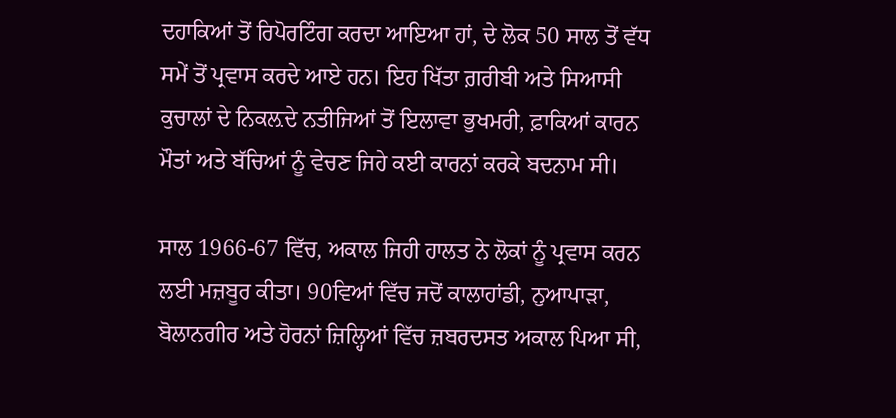ਦਹਾਕਿਆਂ ਤੋਂ ਰਿਪੋਰਟਿੰਗ ਕਰਦਾ ਆਇਆ ਹਾਂ, ਦੇ ਲੋਕ 50 ਸਾਲ ਤੋਂ ਵੱਧ ਸਮੇਂ ਤੋਂ ਪ੍ਰਵਾਸ ਕਰਦੇ ਆਏ ਹਨ। ਇਹ ਖਿੱਤਾ ਗ਼ਰੀਬੀ ਅਤੇ ਸਿਆਸੀ ਕੁਚਾਲਾਂ ਦੇ ਨਿਕਲ਼ਦੇ ਨਤੀਜਿਆਂ ਤੋਂ ਇਲਾਵਾ ਭੁਖਮਰੀ, ਫ਼ਾਕਿਆਂ ਕਾਰਨ ਮੌਤਾਂ ਅਤੇ ਬੱਚਿਆਂ ਨੂੰ ਵੇਚਣ ਜਿਹੇ ਕਈ ਕਾਰਨਾਂ ਕਰਕੇ ਬਦਨਾਮ ਸੀ।

ਸਾਲ 1966-67 ਵਿੱਚ, ਅਕਾਲ ਜਿਹੀ ਹਾਲਤ ਨੇ ਲੋਕਾਂ ਨੂੰ ਪ੍ਰਵਾਸ ਕਰਨ ਲਈ ਮਜ਼ਬੂਰ ਕੀਤਾ। 90ਵਿਆਂ ਵਿੱਚ ਜਦੋਂ ਕਾਲਾਹਾਂਡੀ, ਨੁਆਪਾੜਾ, ਬੋਲਾਨਗੀਰ ਅਤੇ ਹੋਰਨਾਂ ਜ਼ਿਲ੍ਹਿਆਂ ਵਿੱਚ ਜ਼ਬਰਦਸਤ ਅਕਾਲ ਪਿਆ ਸੀ,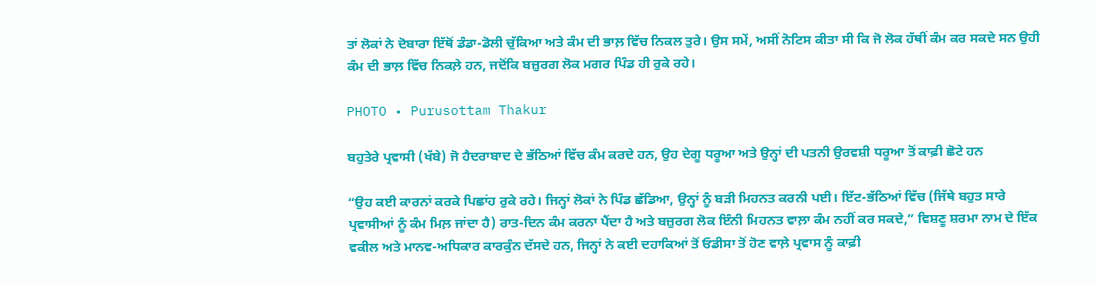ਤਾਂ ਲੋਕਾਂ ਨੇ ਦੋਬਾਰਾ ਇੱਥੋਂ ਡੰਡਾ-ਡੋਲੀ ਚੁੱਕਿਆ ਅਤੇ ਕੰਮ ਦੀ ਭਾਲ਼ ਵਿੱਚ ਨਿਕਲ ਤੁਰੇ। ਉਸ ਸਮੇਂ, ਅਸੀਂ ਨੋਟਿਸ ਕੀਤਾ ਸੀ ਕਿ ਜੋ ਲੋਕ ਹੱਥੀਂ ਕੰਮ ਕਰ ਸਕਦੇ ਸਨ ਉਹੀ ਕੰਮ ਦੀ ਭਾਲ਼ ਵਿੱਚ ਨਿਕਲ਼ੇ ਹਨ, ਜਦੋਂਕਿ ਬਜ਼ੁਰਗ ਲੋਕ ਮਗਰ ਪਿੰਡ ਹੀ ਰੁਕੇ ਰਹੇ।

PHOTO • Purusottam Thakur

ਬਹੁਤੇਰੇ ਪ੍ਰਵਾਸੀ (ਖੱਬੇ) ਜੋ ਹੈਦਰਾਬਾਦ ਦੇ ਭੱਠਿਆਂ ਵਿੱਚ ਕੰਮ ਕਰਦੇ ਹਨ, ਉਹ ਦੇਗੂ ਧਰੂਆ ਅਤੇ ਉਨ੍ਹਾਂ ਦੀ ਪਤਨੀ ਉਰਵਸ਼ੀ ਧਰੂਆ ਤੋਂ ਕਾਫ਼ੀ ਛੋਟੇ ਹਨ

“ਉਹ ਕਈ ਕਾਰਨਾਂ ਕਰਕੇ ਪਿਛਾਂਹ ਰੁਕੇ ਰਹੇ। ਜਿਨ੍ਹਾਂ ਲੋਕਾਂ ਨੇ ਪਿੰਡ ਛੱਡਿਆ, ਉਨ੍ਹਾਂ ਨੂੰ ਬੜੀ ਮਿਹਨਤ ਕਰਨੀ ਪਈ। ਇੱਟ-ਭੱਠਿਆਂ ਵਿੱਚ (ਜਿੱਥੇ ਬਹੁਤ ਸਾਰੇ ਪ੍ਰਵਾਸੀਆਂ ਨੂੰ ਕੰਮ ਮਿਲ਼ ਜਾਂਦਾ ਹੈ) ਰਾਤ-ਦਿਨ ਕੰਮ ਕਰਨਾ ਪੈਂਦਾ ਹੈ ਅਤੇ ਬਜ਼ੁਰਗ ਲੋਕ ਇੰਨੀ ਮਿਹਨਤ ਵਾਲ਼ਾ ਕੰਮ ਨਹੀਂ ਕਰ ਸਕਦੇ,” ਵਿਸ਼ਣੂ ਸ਼ਰਮਾ ਨਾਮ ਦੇ ਇੱਕ ਵਕੀਲ ਅਤੇ ਮਾਨਵ-ਅਧਿਕਾਰ ਕਾਰਕੁੰਨ ਦੱਸਦੇ ਹਨ, ਜਿਨ੍ਹਾਂ ਨੇ ਕਈ ਦਹਾਕਿਆਂ ਤੋਂ ਓਡੀਸਾ ਤੋਂ ਹੋਣ ਵਾਲ਼ੇ ਪ੍ਰਵਾਸ ਨੂੰ ਕਾਫ਼ੀ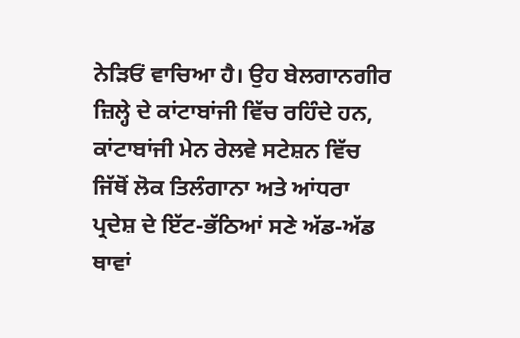ਨੇੜਿਓਂ ਵਾਚਿਆ ਹੈ। ਉਹ ਬੇਲਗਾਨਗੀਰ ਜ਼ਿਲ੍ਹੇ ਦੇ ਕਾਂਟਾਬਾਂਜੀ ਵਿੱਚ ਰਹਿੰਦੇ ਹਨ, ਕਾਂਟਾਬਾਂਜੀ ਮੇਨ ਰੇਲਵੇ ਸਟੇਸ਼ਨ ਵਿੱਚ ਜਿੱਥੋਂ ਲੋਕ ਤਿਲੰਗਾਨਾ ਅਤੇ ਆਂਧਰਾ ਪ੍ਰਦੇਸ਼ ਦੇ ਇੱਟ-ਭੱਠਿਆਂ ਸਣੇ ਅੱਡ-ਅੱਡ ਥਾਵਾਂ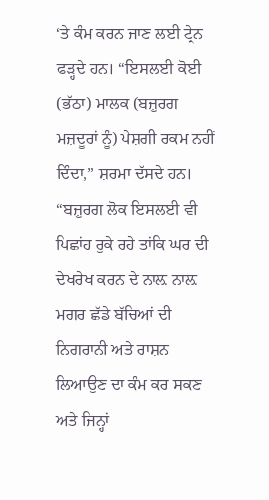‘ਤੇ ਕੰਮ ਕਰਨ ਜਾਣ ਲਈ ਟ੍ਰੇਨ ਫੜ੍ਹਦੇ ਹਨ। “ਇਸਲਈ ਕੋਈ (ਭੱਠਾ) ਮਾਲਕ (ਬਜ਼ੁਰਗ ਮਜ਼ਦੂਰਾਂ ਨੂੰ) ਪੇਸ਼ਗੀ ਰਕਮ ਨਹੀਂ ਦਿੰਦਾ,” ਸ਼ਰਮਾ ਦੱਸਦੇ ਹਨ। “ਬਜ਼ੁਰਗ ਲੋਕ ਇਸਲਈ ਵੀ ਪਿਛਾਂਹ ਰੁਕੇ ਰਹੇ ਤਾਂਕਿ ਘਰ ਦੀ ਦੇਖਰੇਖ ਕਰਨ ਦੇ ਨਾਲ਼ ਨਾਲ਼ ਮਗਰ ਛੱਡੇ ਬੱਚਿਆਂ ਦੀ ਨਿਗਰਾਨੀ ਅਤੇ ਰਾਸ਼ਨ ਲਿਆਉਣ ਦਾ ਕੰਮ ਕਰ ਸਕਣ ਅਤੇ ਜਿਨ੍ਹਾਂ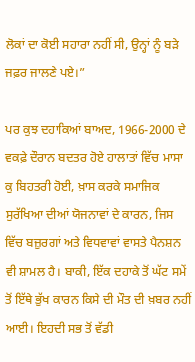ਲੋਕਾਂ ਦਾ ਕੋਈ ਸਹਾਰਾ ਨਹੀਂ ਸੀ, ਉਨ੍ਹਾਂ ਨੂੰ ਬੜੇ ਜਫ਼ਰ ਜਾਲਣੇ ਪਏ।”

ਪਰ ਕੁਝ ਦਹਾਕਿਆਂ ਬਾਅਦ, 1966-2000 ਦੇ ਵਕਫ਼ੇ ਦੌਰਾਨ ਬਦਤਰ ਹੋਏ ਹਾਲਾਤਾਂ ਵਿੱਚ ਮਾਸਾ ਕੁ ਬਿਹਤਰੀ ਹੋਈ, ਖ਼ਾਸ ਕਰਕੇ ਸਮਾਜਿਕ ਸੁਰੱਖਿਆ ਦੀਆਂ ਯੋਜਨਾਵਾਂ ਦੇ ਕਾਰਨ, ਜਿਸ ਵਿੱਚ ਬਜ਼ੁਰਗਾਂ ਅਤੇ ਵਿਧਵਾਵਾਂ ਵਾਸਤੇ ਪੈਨਸ਼ਨ ਵੀ ਸ਼ਾਮਲ ਹੈ। ਬਾਕੀ, ਇੱਕ ਦਹਾਕੇ ਤੋਂ ਘੱਟ ਸਮੇਂ ਤੋਂ ਇੱਥੇ ਭੁੱਖ ਕਾਰਨ ਕਿਸੇ ਦੀ ਮੌਤ ਦੀ ਖ਼ਬਰ ਨਹੀਂ ਆਈ। ਇਹਦੀ ਸਭ ਤੋਂ ਵੱਡੀ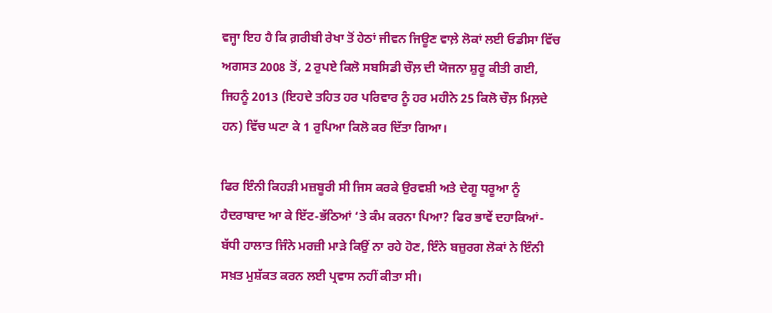ਵਜ੍ਹਾ ਇਹ ਹੈ ਕਿ ਗ਼ਰੀਬੀ ਰੇਖਾ ਤੋਂ ਹੇਠਾਂ ਜੀਵਨ ਜਿਊਣ ਵਾਲ਼ੇ ਲੋਕਾਂ ਲਈ ਓਡੀਸਾ ਵਿੱਚ ਅਗਸਤ 2008 ਤੋਂ, 2 ਰੁਪਏ ਕਿਲੋ ਸਬਸਿਡੀ ਚੌਲ਼ ਦੀ ਯੋਜਨਾ ਸ਼ੁਰੂ ਕੀਤੀ ਗਈ, ਜਿਹਨੂੰ 2013 (ਇਹਦੇ ਤਹਿਤ ਹਰ ਪਰਿਵਾਰ ਨੂੰ ਹਰ ਮਹੀਨੇ 25 ਕਿਲੋ ਚੌਲ਼ ਮਿਲ਼ਦੇ ਹਨ) ਵਿੱਚ ਘਟਾ ਕੇ 1 ਰੁਪਿਆ ਕਿਲੋ ਕਰ ਦਿੱਤਾ ਗਿਆ।

ਫਿਰ ਇੰਨੀ ਕਿਹੜੀ ਮਜ਼ਬੂਰੀ ਸੀ ਜਿਸ ਕਰਕੇ ਉਰਵਸ਼ੀ ਅਤੇ ਦੇਗੂ ਧਰੂਆ ਨੂੰ ਹੈਦਰਾਬਾਦ ਆ ਕੇ ਇੱਟ-ਭੱਠਿਆਂ ‘ਤੇ ਕੰਮ ਕਰਨਾ ਪਿਆ? ਫਿਰ ਭਾਵੇਂ ਦਹਾਕਿਆਂ-ਬੱਧੀ ਹਾਲਾਤ ਜਿੰਨੇ ਮਰਜ਼ੀ ਮਾੜੇ ਕਿਉਂ ਨਾ ਰਹੇ ਹੋਣ, ਇੰਨੇ ਬਜ਼ੁਰਗ ਲੋਕਾਂ ਨੇ ਇੰਨੀ ਸਖ਼ਤ ਮੁਸ਼ੱਕਤ ਕਰਨ ਲਈ ਪ੍ਰਵਾਸ ਨਹੀਂ ਕੀਤਾ ਸੀ।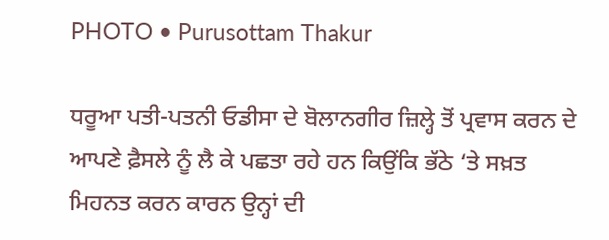PHOTO • Purusottam Thakur

ਧਰੂਆ ਪਤੀ-ਪਤਨੀ ਓਡੀਸਾ ਦੇ ਬੋਲਾਨਗੀਰ ਜ਼ਿਲ੍ਹੇ ਤੋਂ ਪ੍ਰਵਾਸ ਕਰਨ ਦੇ ਆਪਣੇ ਫ਼ੈਸਲੇ ਨੂੰ ਲੈ ਕੇ ਪਛਤਾ ਰਹੇ ਹਨ ਕਿਉਂਕਿ ਭੱਠੇ ‘ਤੇ ਸਖ਼ਤ ਮਿਹਨਤ ਕਰਨ ਕਾਰਨ ਉਨ੍ਹਾਂ ਦੀ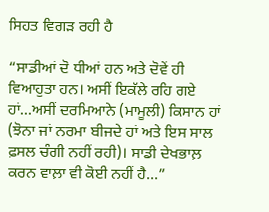ਸਿਹਤ ਵਿਗੜ ਰਹੀ ਹੈ

“ਸਾਡੀਆਂ ਦੋ ਧੀਆਂ ਹਨ ਅਤੇ ਦੋਵੇਂ ਹੀ ਵਿਆਹੁਤਾ ਹਨ। ਅਸੀਂ ਇਕੱਲੇ ਰਹਿ ਗਏ ਹਾਂ...ਅਸੀਂ ਦਰਮਿਆਨੇ (ਮਾਮੂਲੀ) ਕਿਸਾਨ ਹਾਂ (ਝੋਨਾ ਜਾਂ ਨਰਮਾ ਬੀਜਦੇ ਹਾਂ ਅਤੇ ਇਸ ਸਾਲ ਫ਼ਸਲ ਚੰਗੀ ਨਹੀਂ ਰਹੀ)। ਸਾਡੀ ਦੇਖਭਾਲ਼ ਕਰਨ ਵਾਲ਼ਾ ਵੀ ਕੋਈ ਨਹੀਂ ਹੈ...”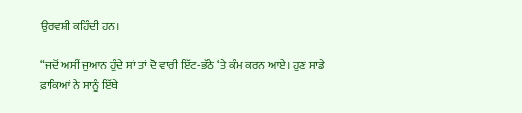ਉਰਵਸ਼ੀ ਕਹਿੰਦੀ ਹਨ।

“ਜਦੋਂ ਅਸੀਂ ਜੁਆਨ ਹੁੰਦੇ ਸਾਂ ਤਾਂ ਦੋ ਵਾਰੀ ਇੱਟ-ਭੱਠੇ ‘ਤੇ ਕੰਮ ਕਰਨ ਆਏ। ਹੁਣ ਸਾਡੇ ਫ਼ਾਕਿਆਂ ਨੇ ਸਾਨੂੰ ਇੱਥੇ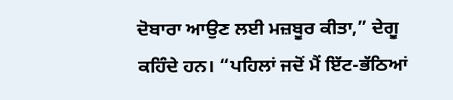ਦੋਬਾਰਾ ਆਉਣ ਲਈ ਮਜ਼ਬੂਰ ਕੀਤਾ,” ਦੇਗੂ ਕਹਿੰਦੇ ਹਨ। “ਪਹਿਲਾਂ ਜਦੋਂ ਮੈਂ ਇੱਟ-ਭੱਠਿਆਂ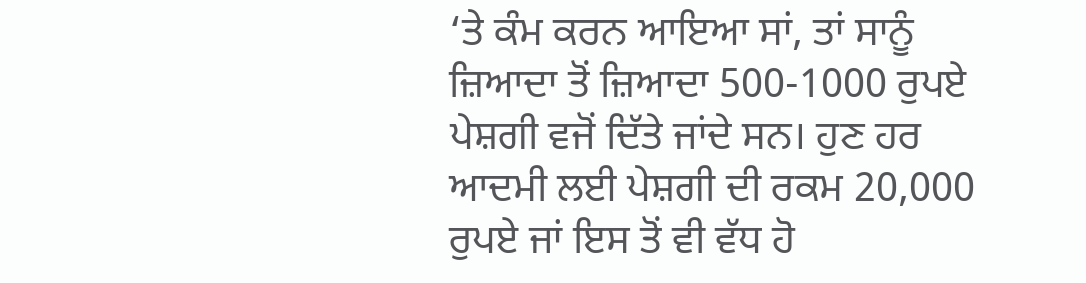‘ਤੇ ਕੰਮ ਕਰਨ ਆਇਆ ਸਾਂ, ਤਾਂ ਸਾਨੂੰ ਜ਼ਿਆਦਾ ਤੋਂ ਜ਼ਿਆਦਾ 500-1000 ਰੁਪਏ ਪੇਸ਼ਗੀ ਵਜੋਂ ਦਿੱਤੇ ਜਾਂਦੇ ਸਨ। ਹੁਣ ਹਰ ਆਦਮੀ ਲਈ ਪੇਸ਼ਗੀ ਦੀ ਰਕਮ 20,000 ਰੁਪਏ ਜਾਂ ਇਸ ਤੋਂ ਵੀ ਵੱਧ ਹੋ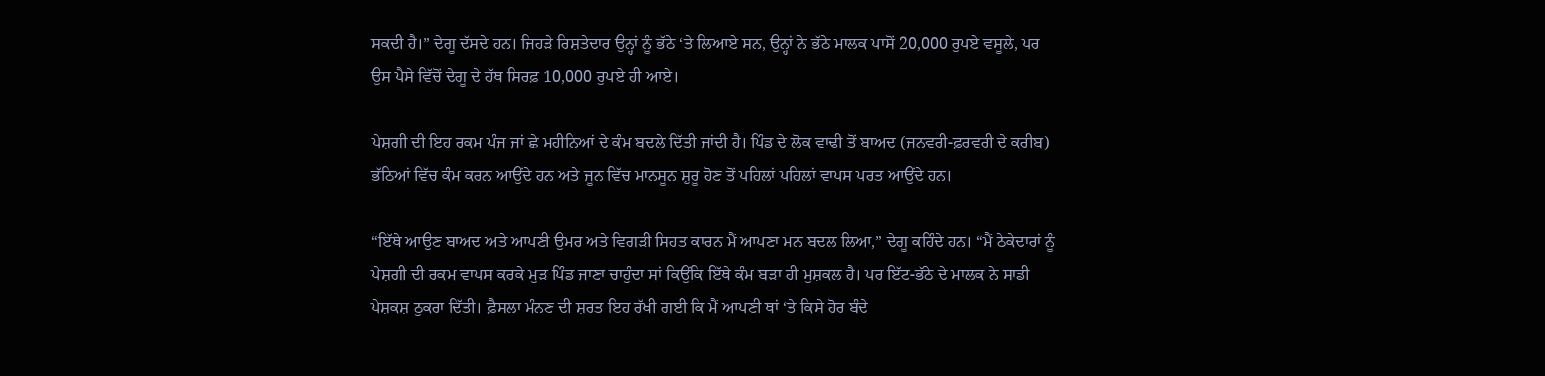ਸਕਦੀ ਹੈ।” ਦੇਗੂ ਦੱਸਦੇ ਹਨ। ਜਿਹੜੇ ਰਿਸ਼ਤੇਦਾਰ ਉਨ੍ਹਾਂ ਨੂੰ ਭੱਠੇ ‘ਤੇ ਲਿਆਏ ਸਨ, ਉਨ੍ਹਾਂ ਨੇ ਭੱਠੇ ਮਾਲਕ ਪਾਸੋਂ 20,000 ਰੁਪਏ ਵਸੂਲੇ, ਪਰ ਉਸ ਪੈਸੇ ਵਿੱਚੋਂ ਦੇਗੂ ਦੇ ਹੱਥ ਸਿਰਫ਼ 10,000 ਰੁਪਏ ਹੀ ਆਏ।

ਪੇਸ਼ਗੀ ਦੀ ਇਹ ਰਕਮ ਪੰਜ ਜਾਂ ਛੇ ਮਹੀਨਿਆਂ ਦੇ ਕੰਮ ਬਦਲੇ ਦਿੱਤੀ ਜਾਂਦੀ ਹੈ। ਪਿੰਡ ਦੇ ਲੋਕ ਵਾਢੀ ਤੋਂ ਬਾਅਦ (ਜਨਵਰੀ-ਫ਼ਰਵਰੀ ਦੇ ਕਰੀਬ) ਭੱਠਿਆਂ ਵਿੱਚ ਕੰਮ ਕਰਨ ਆਉਂਦੇ ਹਨ ਅਤੇ ਜੂਨ ਵਿੱਚ ਮਾਨਸੂਨ ਸ਼ੁਰੂ ਹੋਣ ਤੋਂ ਪਹਿਲਾਂ ਪਹਿਲਾਂ ਵਾਪਸ ਪਰਤ ਆਉਂਦੇ ਹਨ।

“ਇੱਥੇ ਆਉਣ ਬਾਅਦ ਅਤੇ ਆਪਣੀ ਉਮਰ ਅਤੇ ਵਿਗੜੀ ਸਿਹਤ ਕਾਰਨ ਮੈਂ ਆਪਣਾ ਮਨ ਬਦਲ ਲਿਆ,” ਦੇਗੂ ਕਹਿੰਦੇ ਹਨ। “ਮੈਂ ਠੇਕੇਦਾਰਾਂ ਨੂੰ ਪੇਸ਼ਗੀ ਦੀ ਰਕਮ ਵਾਪਸ ਕਰਕੇ ਮੁੜ ਪਿੰਡ ਜਾਣਾ ਚਾਹੁੰਦਾ ਸਾਂ ਕਿਉਂਕਿ ਇੱਥੇ ਕੰਮ ਬੜਾ ਹੀ ਮੁਸ਼ਕਲ ਹੈ। ਪਰ ਇੱਟ-ਭੱਠੇ ਦੇ ਮਾਲਕ ਨੇ ਸਾਡੀ ਪੇਸ਼ਕਸ਼ ਠੁਕਰਾ ਦਿੱਤੀ। ਫ਼ੈਸਲਾ ਮੰਨਣ ਦੀ ਸ਼ਰਤ ਇਹ ਰੱਖੀ ਗਈ ਕਿ ਮੈਂ ਆਪਣੀ ਥਾਂ ‘ਤੇ ਕਿਸੇ ਹੋਰ ਬੰਦੇ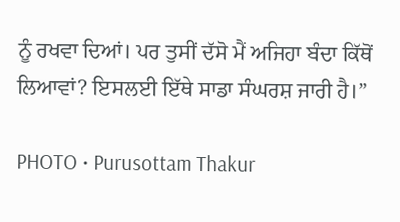ਨੂੰ ਰਖਵਾ ਦਿਆਂ। ਪਰ ਤੁਸੀਂ ਦੱਸੋ ਮੈਂ ਅਜਿਹਾ ਬੰਦਾ ਕਿੱਥੋਂ ਲਿਆਵਾਂ? ਇਸਲਈ ਇੱਥੇ ਸਾਡਾ ਸੰਘਰਸ਼ ਜਾਰੀ ਹੈ।”

PHOTO • Purusottam Thakur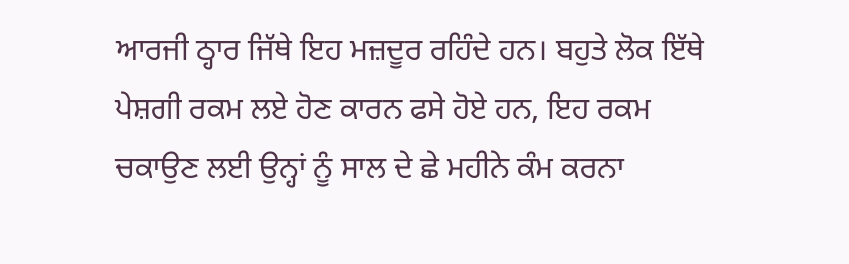ਆਰਜੀ ਠ੍ਹਾਰ ਜਿੱਥੇ ਇਹ ਮਜ਼ਦੂਰ ਰਹਿੰਦੇ ਹਨ। ਬਹੁਤੇ ਲੋਕ ਇੱਥੇ ਪੇਸ਼ਗੀ ਰਕਮ ਲਏ ਹੋਣ ਕਾਰਨ ਫਸੇ ਹੋਏ ਹਨ, ਇਹ ਰਕਮ ਚਕਾਉਣ ਲਈ ਉਨ੍ਹਾਂ ਨੂੰ ਸਾਲ ਦੇ ਛੇ ਮਹੀਨੇ ਕੰਮ ਕਰਨਾ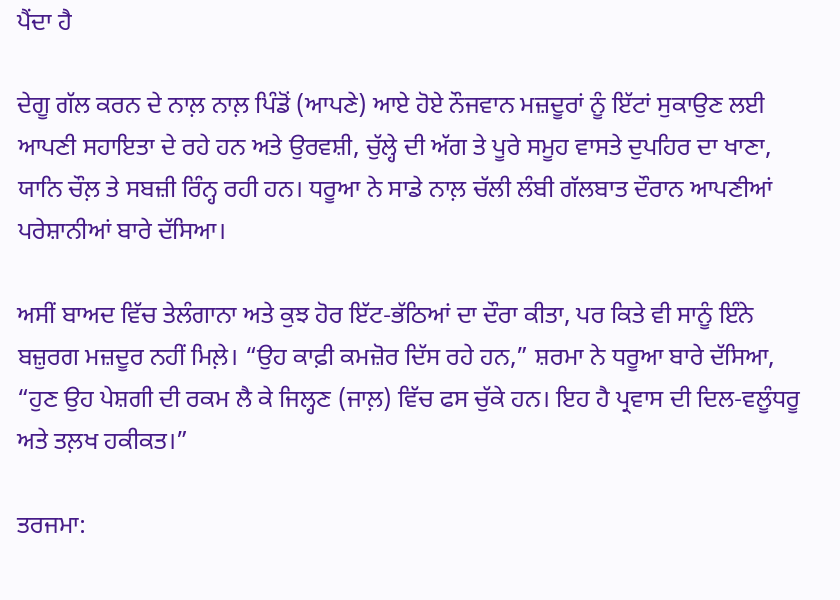ਪੈਂਦਾ ਹੈ

ਦੇਗੂ ਗੱਲ ਕਰਨ ਦੇ ਨਾਲ਼ ਨਾਲ਼ ਪਿੰਡੋਂ (ਆਪਣੇ) ਆਏ ਹੋਏ ਨੌਜਵਾਨ ਮਜ਼ਦੂਰਾਂ ਨੂੰ ਇੱਟਾਂ ਸੁਕਾਉਣ ਲਈ ਆਪਣੀ ਸਹਾਇਤਾ ਦੇ ਰਹੇ ਹਨ ਅਤੇ ਉਰਵਸ਼ੀ, ਚੁੱਲ੍ਹੇ ਦੀ ਅੱਗ ਤੇ ਪੂਰੇ ਸਮੂਹ ਵਾਸਤੇ ਦੁਪਹਿਰ ਦਾ ਖਾਣਾ, ਯਾਨਿ ਚੌਲ਼ ਤੇ ਸਬਜ਼ੀ ਰਿੰਨ੍ਹ ਰਹੀ ਹਨ। ਧਰੂਆ ਨੇ ਸਾਡੇ ਨਾਲ਼ ਚੱਲੀ ਲੰਬੀ ਗੱਲਬਾਤ ਦੌਰਾਨ ਆਪਣੀਆਂ ਪਰੇਸ਼ਾਨੀਆਂ ਬਾਰੇ ਦੱਸਿਆ।

ਅਸੀਂ ਬਾਅਦ ਵਿੱਚ ਤੇਲੰਗਾਨਾ ਅਤੇ ਕੁਝ ਹੋਰ ਇੱਟ-ਭੱਠਿਆਂ ਦਾ ਦੌਰਾ ਕੀਤਾ, ਪਰ ਕਿਤੇ ਵੀ ਸਾਨੂੰ ਇੰਨੇ ਬਜ਼ੁਰਗ ਮਜ਼ਦੂਰ ਨਹੀਂ ਮਿਲ਼ੇ। “ਉਹ ਕਾਫ਼ੀ ਕਮਜ਼ੋਰ ਦਿੱਸ ਰਹੇ ਹਨ,” ਸ਼ਰਮਾ ਨੇ ਧਰੂਆ ਬਾਰੇ ਦੱਸਿਆ, “ਹੁਣ ਉਹ ਪੇਸ਼ਗੀ ਦੀ ਰਕਮ ਲੈ ਕੇ ਜਿਲ੍ਹਣ (ਜਾਲ਼) ਵਿੱਚ ਫਸ ਚੁੱਕੇ ਹਨ। ਇਹ ਹੈ ਪ੍ਰਵਾਸ ਦੀ ਦਿਲ-ਵਲੂੰਧਰੂ ਅਤੇ ਤਲ਼ਖ ਹਕੀਕਤ।”

ਤਰਜਮਾ: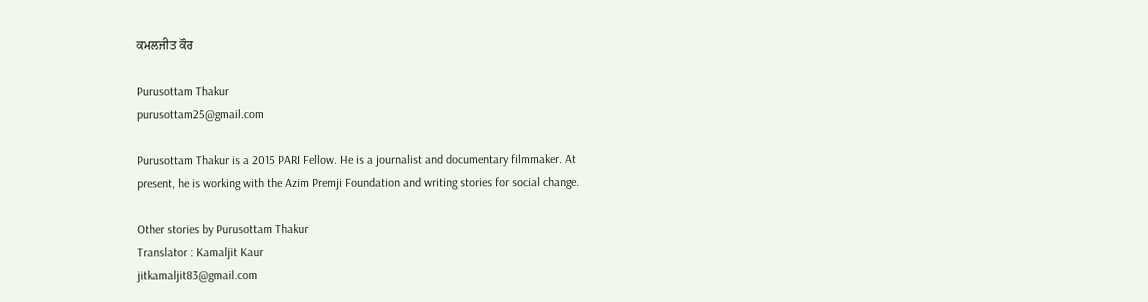ਕਮਲਜੀਤ ਕੌਰ

Purusottam Thakur
purusottam25@gmail.com

Purusottam Thakur is a 2015 PARI Fellow. He is a journalist and documentary filmmaker. At present, he is working with the Azim Premji Foundation and writing stories for social change.

Other stories by Purusottam Thakur
Translator : Kamaljit Kaur
jitkamaljit83@gmail.com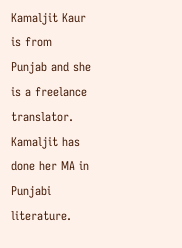Kamaljit Kaur is from Punjab and she is a freelance translator. Kamaljit has done her MA in Punjabi literature.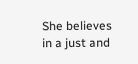She believes in a just and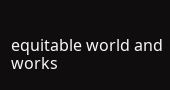equitable world and works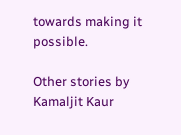towards making it possible.

Other stories by Kamaljit Kaur